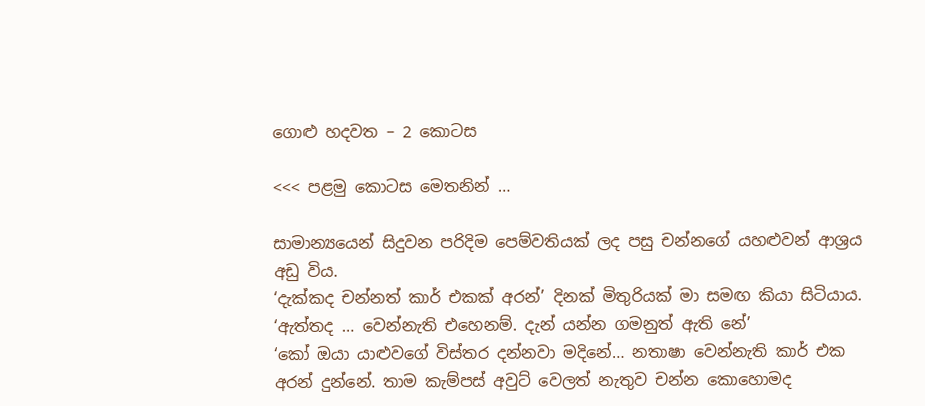ගොළු හදවත – 2 කොටස

<<< පළමු කොටස මෙතනින් …

සාමාන්‍යයෙන් සිදුවන පරිදිම පෙම්වතියක් ලද පසු චන්නගේ යහළුවන් ආශ්‍රය අඩු විය.
‘දැක්කද චන්නත් කාර් එකක් අරන්’ දිනක් මිතුරියක් මා සමඟ කියා සිටියාය.
‘ඇත්තද … වෙන්නැති එහෙනම්. දැන් යන්න ගමනුත් ඇති නේ’
‘කෝ ඔයා යාළුවගේ විස්තර දන්නවා මදිනේ… නතාෂා වෙන්නැති කාර් එක අරන් දුන්නේ. තාම කැම්පස් අවුට් වෙලත් නැතුව චන්න කොහොමද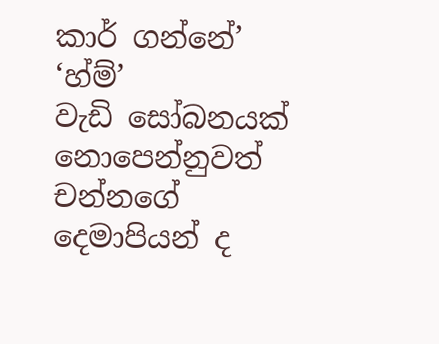කාර් ගන්නේ’
‘හ්ම්’
වැඩි සෝබනයක් නොපෙන්නුවත් චන්නගේ දෙමාපියන් ද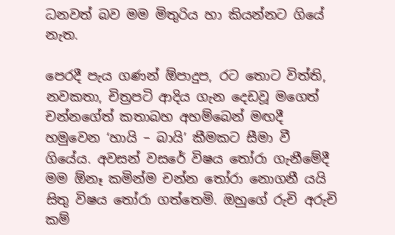ධනවත් බව මම මිතුරිය හා කියන්නට ගියේ නැත.

පෙරදී පැය ගණන් ඕපාදුප, රට තොට විත්ති, නවකතා, චිත්‍රපටි ආදිය ගැන දෙඩවූ මගෙත් චන්නගේත් කතාබහ අහම්බෙන් මඟදී හමුවෙන ‘හායි – බායි’ කීමකට සීමා වී ගියේය. අවසන් වසරේ විෂය තෝරා ගැනීමේදී මම ඕනෑ කමින්ම චන්න තෝරා නොගනී යයි සිතු විෂය තෝරා ගත්තෙමි. ඔහුගේ රුචි අරුචි කම්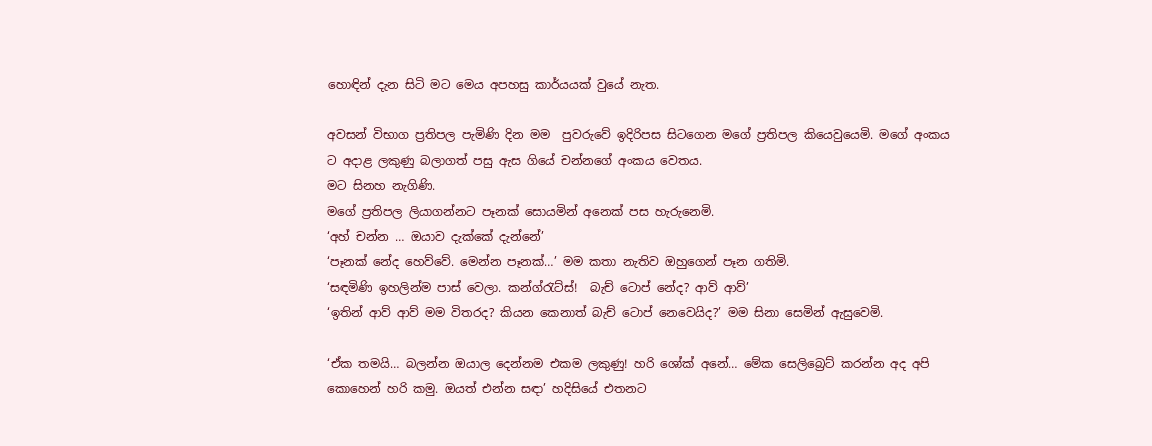හොඳින් දැන සිටි මට මෙය අපහසු කාර්යයක් වුයේ නැත.

අවසන් විභාග ප්‍රතිපල පැමිණි දින මම  පුවරුවේ ඉදිරිපස සිටගෙන මගේ ප්‍රතිපල කියෙවුයෙමි. මගේ අංකය ට අදාළ ලකුණු බලාගත් පසු ඇස ගියේ චන්නගේ අංකය වෙතය.
මට සිනහ නැගිණි.
මගේ ප්‍රතිපල ලියාගන්නට පෑනක් සොයමින් අනෙක් පස හැරුනෙමි.
‘අහ් චන්න … ඔයාව දැක්කේ දැන්නේ’
‘පෑනක් නේද හෙව්වේ. මෙන්න පෑනක්…’ මම කතා නැතිව ඔහුගෙන් පෑන ගතිමි.
‘සඳමිණි ඉහලින්ම පාස් වෙලා. කන්ග්රැට්ස්!  බැච් ටොප් නේද? ආව් ආව්’
‘ඉතින් ආව් ආව් මම විතරද? කියන කෙනාත් බැච් ටොප් නෙවෙයිද?’ මම සිනා සෙමින් ඇසුවෙමි.

‘ඒක තමයි… බලන්න ඔයාල දෙන්නම එකම ලකුණු! හරි ශෝක් අනේ… මේක සෙලිබ්‍රෙට් කරන්න අද අපි කොහෙන් හරි කමු. ඔයත් එන්න සඳා’ හදිසියේ එතනට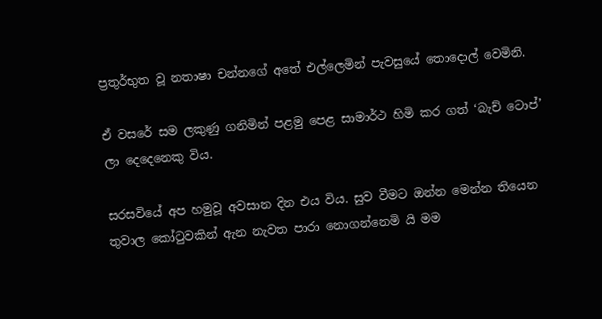ප්‍රතුර්භුත වූ නතාෂා චන්නගේ අතේ එල්ලෙමින් පැවසුයේ තොදොල් වෙමිනි.

ඒ වසරේ සම ලකුණු ගනිමින් පළමු පෙළ සාමාර්ථ හිමි කර ගත් ‘බැච් ටොප්’ ලා දෙදෙනෙකු විය.

සරසවියේ අප හමුවූ අවසාන දින එය විය. සුව වීමට ඔන්න මෙන්න තියෙන තුවාල කෝටුවකින් ඇන නැවත පාරා නොගන්නෙමි යි මම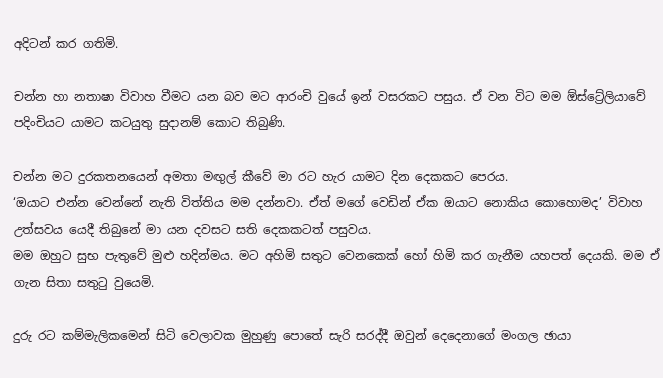අදිටන් කර ගතිමි.

චන්න හා නතාෂා විවාහ වීමට යන බව මට ආරංචි වුයේ ඉන් වසරකට පසුය. ඒ වන විට මම ඕස්ට්‍රේලියාවේ පදිංචියට යාමට කටයුතු සුදානම් කොට තිබුණි.

චන්න මට දුරකතනයෙන් අමතා මඟුල් කීවේ මා රට හැර යාමට දින දෙකකට පෙරය.
‘ඔයාට එන්න වෙන්නේ නැති විත්තිය මම දන්නවා. ඒත් මගේ වෙඩින් ඒක ඔයාට නොකිය කොහොමද’ විවාහ උත්සවය යෙදී තිබුනේ මා යන දවසට සති දෙකකටත් පසුවය.
මම ඔහුට සුභ පැතුවේ මුළු හදින්මය. මට අහිමි සතුට වෙනකෙක් හෝ හිමි කර ගැනීම යහපත් දෙයකි. මම ඒ ගැන සිතා සතුටු වුයෙමි.

දුරු රට කම්මැලිකමෙන් සිටි වෙලාවක මුහුණු පොතේ සැරි සරද්දී ඔවුන් දෙදෙනාගේ මංගල ඡායා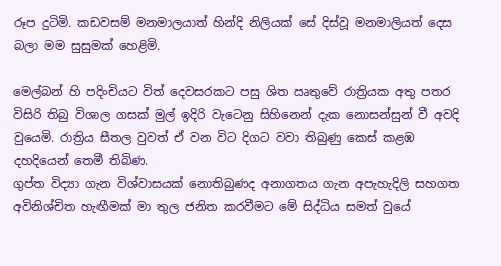රූප දුටිමි. කඩවසම් මනමාලයාත් හින්දි නිලියක් සේ දිස්වූ මනමාලියත් දෙස බලා මම සුසුමක් හෙළිමි.

මෙල්බන් හි පදිංචියට විත් දෙවසරකට පසු ශිත ඍතුවේ රාත්‍රියක අතු පතර විසිරි තිබු විශාල ගසක් මුල් ඉදිරි වැටෙනු සිහිනෙන් දැක නොසන්සුන් වී අවදි වුයෙමි. රාත්‍රිය සීතල වුවත් ඒ වන විට දිගට වවා තිබුණු කෙස් කළඹ දහදියෙන් තෙමී තිබිණ.
ගුප්ත විද්‍යා ගැන විශ්වාසයක් නොතිබුණද අනාගතය ගැන අපැහැදිලි සහගත අවිනිශ්චිත හැඟීමක් මා තුල ජනිත කරවීමට මේ සිද්ධිය සමත් වුයේ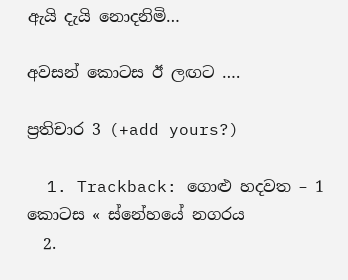ඇයි දැයි නොදනිමි…

අවසන් කොටස ඊ ලඟට ….

ප්‍රතිචාර 3 (+add yours?)

  1. Trackback: ගොළු හදවත – 1 කොටස « ස්නේහයේ නගරය
  2.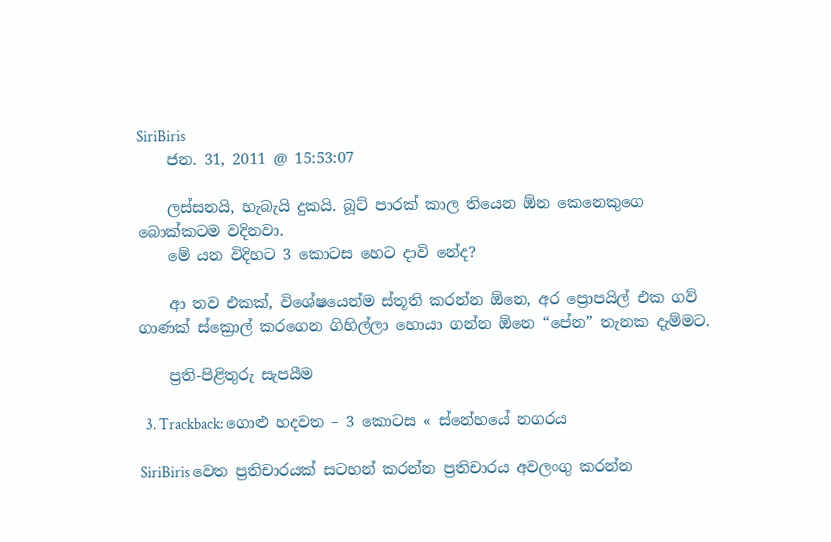SiriBiris
    ජන. 31, 2011 @ 15:53:07

    ලස්සනයි, හැබැයි දුකයි. බූට් පාරක් කාල තියෙන ඕන කෙනෙකුගෙ බොක්කටම වදිනවා.
    මේ යන විදිහට 3 කොටස හෙට දාවි නේද?

    ආ තව එකක්, විශේෂයෙන්ම ස්තූති කරන්න ඕනෙ, අර ප්‍රොපයිල් එක ගව් ගාණක් ස්ක්‍රොල් කරගෙන ගිහිල්ලා හොයා ගන්න ඕනෙ “පේන” තැනක දැම්මට.

    ප්‍රති-පිළිතුරු සැපයීම

  3. Trackback: ගොළු හදවත – 3 කොටස « ස්නේහයේ නගරය

SiriBiris වෙත ප්‍රතිචාරයක් සටහන් කරන්න ප්‍රතිචාරය අවලංගු කරන්න